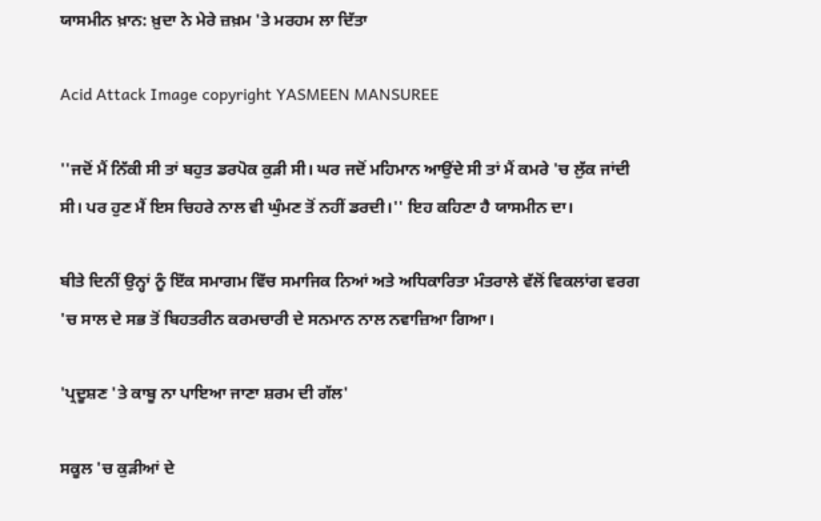ਯਾਸਮੀਨ ਖ਼ਾਨ: ਖ਼ੁਦਾ ਨੇ ਮੇਰੇ ਜ਼ਖ਼ਮ 'ਤੇ ਮਰਹਮ ਲਾ ਦਿੱਤਾ

Acid Attack Image copyright YASMEEN MANSUREE

''ਜਦੋਂ ਮੈਂ ਨਿੱਕੀ ਸੀ ਤਾਂ ਬਹੁਤ ਡਰਪੋਕ ਕੁੜੀ ਸੀ। ਘਰ ਜਦੋਂ ਮਹਿਮਾਨ ਆਉਂਦੇ ਸੀ ਤਾਂ ਮੈਂ ਕਮਰੇ 'ਚ ਲੁੱਕ ਜਾਂਦੀ ਸੀ। ਪਰ ਹੁਣ ਮੈਂ ਇਸ ਚਿਹਰੇ ਨਾਲ ਵੀ ਘੁੰਮਣ ਤੋਂ ਨਹੀਂ ਡਰਦੀ।'' ਇਹ ਕਹਿਣਾ ਹੈ ਯਾਸਮੀਨ ਦਾ।

ਬੀਤੇ ਦਿਨੀਂ ਉਨ੍ਹਾਂ ਨੂੰ ਇੱਕ ਸਮਾਗਮ ਵਿੱਚ ਸਮਾਜਿਕ ਨਿਆਂ ਅਤੇ ਅਧਿਕਾਰਿਤਾ ਮੰਤਰਾਲੇ ਵੱਲੋਂ ਵਿਕਲਾਂਗ ਵਰਗ 'ਚ ਸਾਲ ਦੇ ਸਭ ਤੋਂ ਬਿਹਤਰੀਨ ਕਰਮਚਾਰੀ ਦੇ ਸਨਮਾਨ ਨਾਲ ਨਵਾਜ਼ਿਆ ਗਿਆ।

'ਪ੍ਰਦੂਸ਼ਣ 'ਤੇ ਕਾਬੂ ਨਾ ਪਾਇਆ ਜਾਣਾ ਸ਼ਰਮ ਦੀ ਗੱਲ'

ਸਕੂਲ 'ਚ ਕੁੜੀਆਂ ਦੇ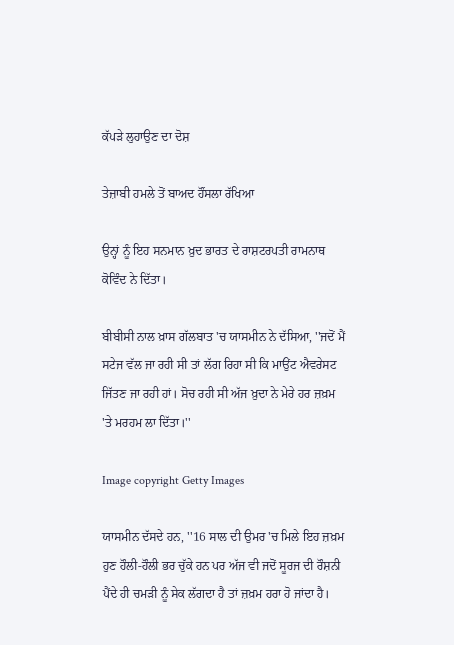ਕੱਪੜੇ ਲੁਹਾਉਣ ਦਾ ਦੋਸ਼

ਤੇਜ਼ਾਬੀ ਹਮਲੇ ਤੋਂ ਬਾਅਦ ਹੌਂਸਲਾ ਰੱਖਿਆ

ਉਨ੍ਹਾਂ ਨੂੰ ਇਹ ਸਨਮਾਨ ਖ਼ੁਦ ਭਾਰਤ ਦੇ ਰਾਸ਼ਟਰਪਤੀ ਰਾਮਨਾਥ ਕੋਵਿੰਦ ਨੇ ਦਿੱਤਾ।

ਬੀਬੀਸੀ ਨਾਲ ਖ਼ਾਸ ਗੱਲਬਾਤ 'ਚ ਯਾਸਮੀਨ ਨੇ ਦੱਸਿਆ, ''ਜਦੋਂ ਮੈਂ ਸਟੇਜ ਵੱਲ ਜਾ ਰਹੀ ਸੀ ਤਾਂ ਲੱਗ ਰਿਹਾ ਸੀ ਕਿ ਮਾਉਂਟ ਐਵਰੇਸਟ ਜਿੱਤਣ ਜਾ ਰਹੀ ਹਾਂ। ਸੋਚ ਰਹੀ ਸੀ ਅੱਜ ਖ਼ੁਦਾ ਨੇ ਮੇਰੇ ਹਰ ਜ਼ਖ਼ਮ 'ਤੇ ਮਰਹਮ ਲਾ ਦਿੱਤਾ।''

Image copyright Getty Images

ਯਾਸਮੀਨ ਦੱਸਦੇ ਹਨ, ''16 ਸਾਲ ਦੀ ਉਮਰ 'ਚ ਮਿਲੇ ਇਹ ਜ਼ਖ਼ਮ ਹੁਣ ਹੌਲੀ-ਹੌਲੀ ਭਰ ਚੁੱਕੇ ਹਨ ਪਰ ਅੱਜ ਵੀ ਜਦੋਂ ਸੂਰਜ ਦੀ ਰੌਸ਼ਨੀ ਪੈਂਦੇ ਹੀ ਚਮੜੀ ਨੂੰ ਸੇਕ ਲੱਗਦਾ ਹੈ ਤਾਂ ਜ਼ਖ਼ਮ ਹਰਾ ਹੋ ਜਾਂਦਾ ਹੈ।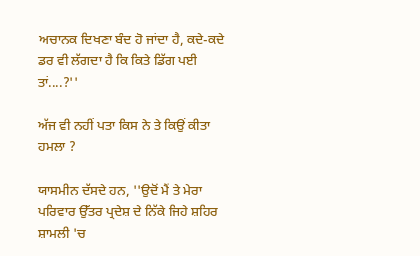ਅਚਾਨਕ ਦਿਖਣਾ ਬੰਦ ਹੋ ਜਾਂਦਾ ਹੈ, ਕਦੇ-ਕਦੇ ਡਰ ਵੀ ਲੱਗਦਾ ਹੈ ਕਿ ਕਿਤੇ ਡਿੱਗ ਪਈ ਤਾਂ....?''

ਅੱਜ ਵੀ ਨਹੀਂ ਪਤਾ ਕਿਸ ਨੇ ਤੇ ਕਿਉਂ ਕੀਤਾ ਹਮਲਾ ?

ਯਾਸਮੀਨ ਦੱਸਦੇ ਹਨ, ''ਉਦੋਂ ਮੈਂ ਤੇ ਮੇਰਾ ਪਰਿਵਾਰ ਉੱਤਰ ਪ੍ਰਦੇਸ਼ ਦੇ ਨਿੱਕੇ ਜਿਹੇ ਸ਼ਹਿਰ ਸ਼ਾਮਲੀ 'ਚ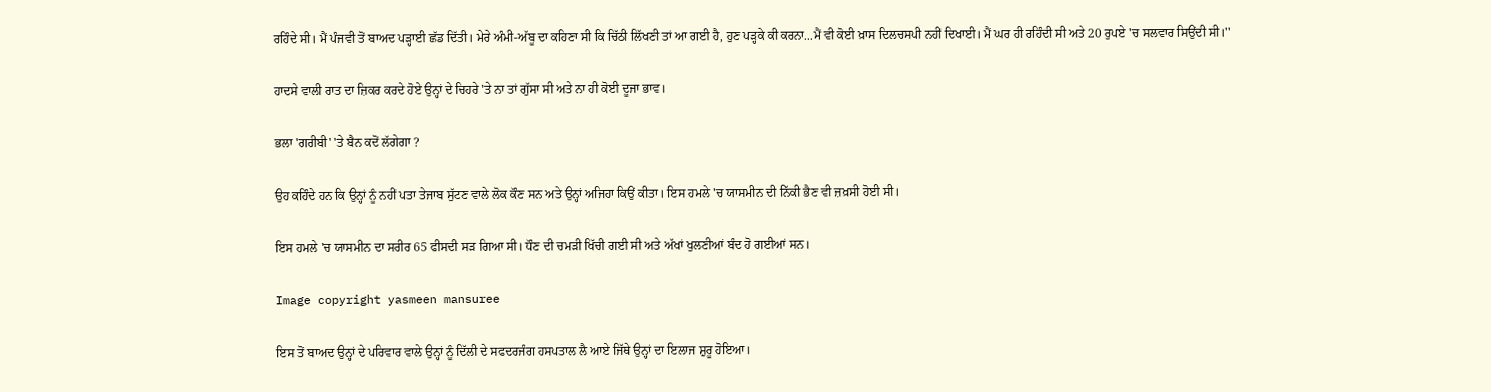ਰਹਿੰਦੇ ਸੀ। ਮੈਂ ਪੰਜਵੀ ਤੋਂ ਬਾਅਦ ਪੜ੍ਹਾਈ ਛੱਡ ਦਿੱਤੀ। ਮੇਰੇ ਅੰਮੀ-ਅੱਬੂ ਦਾ ਕਹਿਣਾ ਸੀ ਕਿ ਚਿੱਠੀ ਲਿੱਖਣੀ ਤਾਂ ਆ ਗਈ ਹੈ, ਹੁਣ ਪੜ੍ਹਕੇ ਕੀ ਕਰਨਾ...ਮੈਂ ਵੀ ਕੋਈ ਖ਼ਾਸ ਦਿਲਚਸਪੀ ਨਹੀਂ ਦਿਖਾਈ। ਮੈਂ ਘਰ ਹੀ ਰਹਿੰਦੀ ਸੀ ਅਤੇ 20 ਰੁਪਏ 'ਚ ਸਲਵਾਰ ਸਿਉਂਦੀ ਸੀ।''

ਹਾਦਸੇ ਵਾਲੀ ਰਾਤ ਦਾ ਜ਼ਿਕਰ ਕਰਦੇ ਹੋਏ ਉਨ੍ਹਾਂ ਦੇ ਚਿਹਰੇ 'ਤੇ ਨਾ ਤਾਂ ਗੁੱਸਾ ਸੀ ਅਤੇ ਨਾ ਹੀ ਕੋਈ ਦੂਜਾ ਭਾਵ।

ਭਲਾ 'ਗਰੀਬੀ' 'ਤੇ ਬੈਨ ਕਦੋਂ ਲੱਗੇਗਾ ?

ਉਹ ਕਹਿੰਦੇ ਹਨ ਕਿ ਉਨ੍ਹਾਂ ਨੂੰ ਨਹੀਂ ਪਤਾ ਤੇਜਾਬ ਸੁੱਟਣ ਵਾਲੇ ਲੋਕ ਕੌਣ ਸਨ ਅਤੇ ਉਨ੍ਹਾਂ ਅਜਿਹਾ ਕਿਉਂ ਕੀਤਾ। ਇਸ ਹਮਲੇ 'ਚ ਯਾਸਮੀਨ ਦੀ ਨਿੱਕੀ ਭੈਣ ਵੀ ਜ਼ਖ਼ਸੀ ਹੋਈ ਸੀ।

ਇਸ ਹਮਲੇ 'ਚ ਯਾਸਮੀਨ ਦਾ ਸਰੀਰ 65 ਫੀਸਦੀ ਸੜ ਗਿਆ ਸੀ। ਧੌਣ ਦੀ ਚਮੜੀ ਖਿੱਚੀ ਗਈ ਸੀ ਅਤੇ ਅੱਖਾਂ ਖੁਲਣੀਆਂ ਬੰਦ ਹੋ ਗਈਆਂ ਸਨ।

Image copyright yasmeen mansuree

ਇਸ ਤੋਂ ਬਾਅਦ ਉਨ੍ਹਾਂ ਦੇ ਪਰਿਵਾਰ ਵਾਲੇ ਉਨ੍ਹਾਂ ਨੂੰ ਦਿੱਲੀ ਦੇ ਸਫਦਰਜੰਗ ਹਸਪਤਾਲ ਲੈ ਆਏ ਜਿੱਥੇ ਉਨ੍ਹਾਂ ਦਾ ਇਲਾਜ ਸ਼ੁਰੂ ਹੋਇਆ।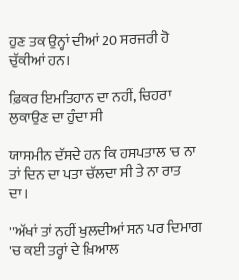ਹੁਣ ਤਕ ਉਨ੍ਹਾਂ ਦੀਆਂ 20 ਸਰਜਰੀ ਹੋ ਚੁੱਕੀਆਂ ਹਨ।

ਫ਼ਿਕਰ ਇਮਤਿਹਾਨ ਦਾ ਨਹੀਂ, ਚਿਹਰਾ ਲੁਕਾਉਣ ਦਾ ਹੁੰਦਾ ਸੀ

ਯਾਸਮੀਨ ਦੱਸਦੇ ਹਨ ਕਿ ਹਸਪਤਾਲ 'ਚ ਨਾ ਤਾਂ ਦਿਨ ਦਾ ਪਤਾ ਚੱਲਦਾ ਸੀ ਤੇ ਨਾ ਰਾਤ ਦਾ।

''ਅੱਖਾਂ ਤਾਂ ਨਹੀਂ ਖੁਲਦੀਆਂ ਸਨ ਪਰ ਦਿਮਾਗ 'ਚ ਕਈ ਤਰ੍ਹਾਂ ਦੇ ਖ਼ਿਆਲ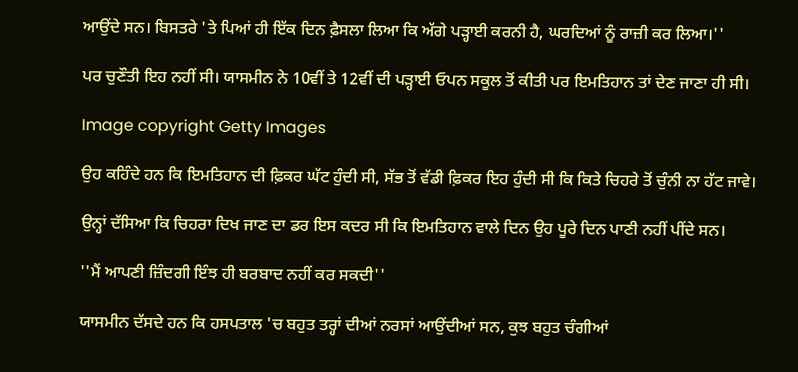ਆਉਂਦੇ ਸਨ। ਬਿਸਤਰੇ 'ਤੇ ਪਿਆਂ ਹੀ ਇੱਕ ਦਿਨ ਫ਼ੈਸਲਾ ਲਿਆ ਕਿ ਅੱਗੇ ਪੜ੍ਹਾਈ ਕਰਨੀ ਹੈ, ਘਰਦਿਆਂ ਨੂੰ ਰਾਜ਼ੀ ਕਰ ਲਿਆ।''

ਪਰ ਚੁਣੌਤੀ ਇਹ ਨਹੀਂ ਸੀ। ਯਾਸਮੀਨ ਨੇ 10ਵੀਂ ਤੇ 12ਵੀਂ ਦੀ ਪੜ੍ਹਾਈ ਓਪਨ ਸਕੂਲ ਤੋਂ ਕੀਤੀ ਪਰ ਇਮਤਿਹਾਨ ਤਾਂ ਦੇਣ ਜਾਣਾ ਹੀ ਸੀ।

Image copyright Getty Images

ਉਹ ਕਹਿੰਦੇ ਹਨ ਕਿ ਇਮਤਿਹਾਨ ਦੀ ਫ਼ਿਕਰ ਘੱਟ ਹੁੰਦੀ ਸੀ, ਸੱਭ ਤੋਂ ਵੱਡੀ ਫ਼ਿਕਰ ਇਹ ਹੁੰਦੀ ਸੀ ਕਿ ਕਿਤੇ ਚਿਹਰੇ ਤੋਂ ਚੁੰਨੀ ਨਾ ਹੱਟ ਜਾਵੇ।

ਉਨ੍ਹਾਂ ਦੱਸਿਆ ਕਿ ਚਿਹਰਾ ਦਿਖ ਜਾਣ ਦਾ ਡਰ ਇਸ ਕਦਰ ਸੀ ਕਿ ਇਮਤਿਹਾਨ ਵਾਲੇ ਦਿਨ ਉਹ ਪੂਰੇ ਦਿਨ ਪਾਣੀ ਨਹੀਂ ਪੀਂਦੇ ਸਨ।

''ਮੈਂ ਆਪਣੀ ਜ਼ਿੰਦਗੀ ਇੰਝ ਹੀ ਬਰਬਾਦ ਨਹੀਂ ਕਰ ਸਕਦੀ''

ਯਾਸਮੀਨ ਦੱਸਦੇ ਹਨ ਕਿ ਹਸਪਤਾਲ 'ਚ ਬਹੁਤ ਤਰ੍ਹਾਂ ਦੀਆਂ ਨਰਸਾਂ ਆਉਂਦੀਆਂ ਸਨ, ਕੁਝ ਬਹੁਤ ਚੰਗੀਆਂ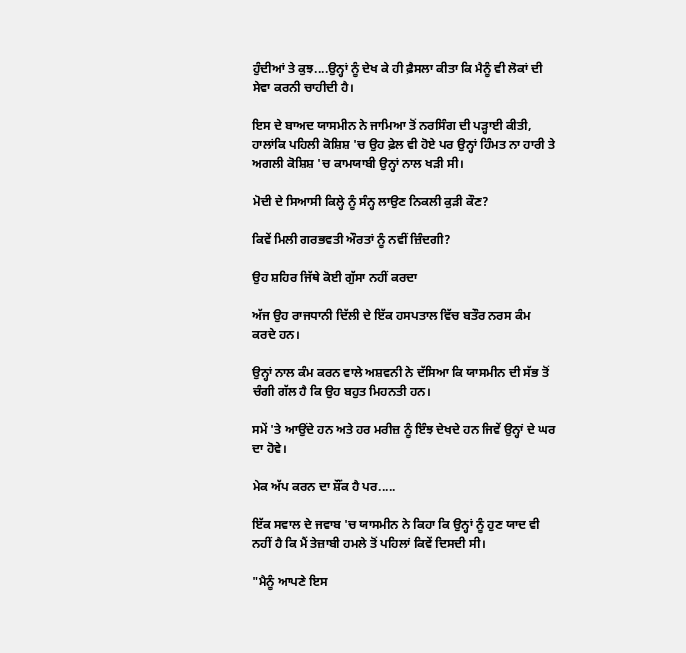ਹੁੰਦੀਆਂ ਤੇ ਕੁਝ....ਉਨ੍ਹਾਂ ਨੂੰ ਦੇਖ ਕੇ ਹੀ ਫ਼ੈਸਲਾ ਕੀਤਾ ਕਿ ਮੈਨੂੰ ਵੀ ਲੋਕਾਂ ਦੀ ਸੇਵਾ ਕਰਨੀ ਚਾਹੀਦੀ ਹੈ।

ਇਸ ਦੇ ਬਾਅਦ ਯਾਸਮੀਨ ਨੇ ਜਾਮਿਆ ਤੋਂ ਨਰਸਿੰਗ ਦੀ ਪੜ੍ਹਾਈ ਕੀਤੀ, ਹਾਲਾਂਕਿ ਪਹਿਲੀ ਕੋਸ਼ਿਸ਼ 'ਚ ਉਹ ਫ਼ੇਲ ਵੀ ਹੋਏ ਪਰ ਉਨ੍ਹਾਂ ਹਿੰਮਤ ਨਾ ਹਾਰੀ ਤੇ ਅਗਲੀ ਕੋਸ਼ਿਸ਼ 'ਚ ਕਾਮਯਾਬੀ ਉਨ੍ਹਾਂ ਨਾਲ ਖੜੀ ਸੀ।

ਮੋਦੀ ਦੇ ਸਿਆਸੀ ਕਿਲ੍ਹੇ ਨੂੰ ਸੰਨ੍ਹ ਲਾਉਣ ਨਿਕਲੀ ਕੁੜੀ ਕੌਣ?

ਕਿਵੇਂ ਮਿਲੀ ਗਰਭਵਤੀ ਔਰਤਾਂ ਨੂੰ ਨਵੀਂ ਜ਼ਿੰਦਗੀ?

ਉਹ ਸ਼ਹਿਰ ਜਿੱਥੇ ਕੋਈ ਗੁੱਸਾ ਨਹੀਂ ਕਰਦਾ

ਅੱਜ ਉਹ ਰਾਜਧਾਨੀ ਦਿੱਲੀ ਦੇ ਇੱਕ ਹਸਪਤਾਲ ਵਿੱਚ ਬਤੌਰ ਨਰਸ ਕੰਮ ਕਰਦੇ ਹਨ।

ਉਨ੍ਹਾਂ ਨਾਲ ਕੰਮ ਕਰਨ ਵਾਲੇ ਅਸ਼ਵਨੀ ਨੇ ਦੱਸਿਆ ਕਿ ਯਾਸਮੀਨ ਦੀ ਸੱਭ ਤੋਂ ਚੰਗੀ ਗੱਲ ਹੈ ਕਿ ਉਹ ਬਹੁਤ ਮਿਹਨਤੀ ਹਨ।

ਸਮੇਂ 'ਤੇ ਆਉਂਦੇ ਹਨ ਅਤੇ ਹਰ ਮਰੀਜ਼ ਨੂੰ ਇੰਝ ਦੇਖਦੇ ਹਨ ਜਿਵੇਂ ਉਨ੍ਹਾਂ ਦੇ ਘਰ ਦਾ ਹੋਵੇ।

ਮੇਕ ਅੱਪ ਕਰਨ ਦਾ ਸ਼ੌਂਕ ਹੈ ਪਰ.....

ਇੱਕ ਸਵਾਲ ਦੇ ਜਵਾਬ 'ਚ ਯਾਸਮੀਨ ਨੇ ਕਿਹਾ ਕਿ ਉਨ੍ਹਾਂ ਨੂੰ ਹੁਣ ਯਾਦ ਵੀ ਨਹੀਂ ਹੈ ਕਿ ਮੈਂ ਤੇਜ਼ਾਬੀ ਹਮਲੇ ਤੋਂ ਪਹਿਲਾਂ ਕਿਵੇਂ ਦਿਸਦੀ ਸੀ।

"ਮੈਨੂੰ ਆਪਣੇ ਇਸ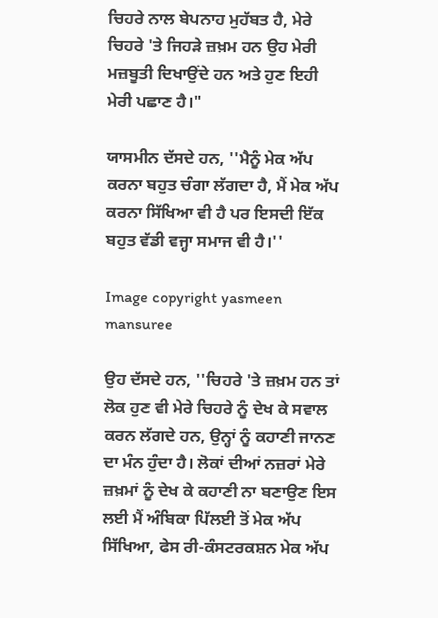ਚਿਹਰੇ ਨਾਲ ਬੇਪਨਾਹ ਮੁਹੱਬਤ ਹੈ, ਮੇਰੇ ਚਿਹਰੇ 'ਤੇ ਜਿਹੜੇ ਜ਼ਖ਼ਮ ਹਨ ਉਹ ਮੇਰੀ ਮਜ਼ਬੂਤੀ ਦਿਖਾਉਂਦੇ ਹਨ ਅਤੇ ਹੁਣ ਇਹੀ ਮੇਰੀ ਪਛਾਣ ਹੈ।"

ਯਾਸਮੀਨ ਦੱਸਦੇ ਹਨ, ''ਮੈਨੂੰ ਮੇਕ ਅੱਪ ਕਰਨਾ ਬਹੁਤ ਚੰਗਾ ਲੱਗਦਾ ਹੈ, ਮੈਂ ਮੇਕ ਅੱਪ ਕਰਨਾ ਸਿੱਖਿਆ ਵੀ ਹੈ ਪਰ ਇਸਦੀ ਇੱਕ ਬਹੁਤ ਵੱਡੀ ਵਜ੍ਹਾ ਸਮਾਜ ਵੀ ਹੈ।''

Image copyright yasmeen mansuree

ਉਹ ਦੱਸਦੇ ਹਨ, ''ਚਿਹਰੇ 'ਤੇ ਜ਼ਖ਼ਮ ਹਨ ਤਾਂ ਲੋਕ ਹੁਣ ਵੀ ਮੇਰੇ ਚਿਹਰੇ ਨੂੰ ਦੇਖ ਕੇ ਸਵਾਲ ਕਰਨ ਲੱਗਦੇ ਹਨ, ਉਨ੍ਹਾਂ ਨੂੰ ਕਹਾਣੀ ਜਾਨਣ ਦਾ ਮੰਨ ਹੁੰਦਾ ਹੈ। ਲੋਕਾਂ ਦੀਆਂ ਨਜ਼ਰਾਂ ਮੇਰੇ ਜ਼ਖ਼ਮਾਂ ਨੂੰ ਦੇਖ ਕੇ ਕਹਾਣੀ ਨਾ ਬਣਾਉਣ ਇਸ ਲਈ ਮੈਂ ਅੰਬਿਕਾ ਪਿੱਲਈ ਤੋਂ ਮੇਕ ਅੱਪ ਸਿੱਖਿਆ, ਫੇਸ ਰੀ-ਕੰਸਟਰਕਸ਼ਨ ਮੇਕ ਅੱਪ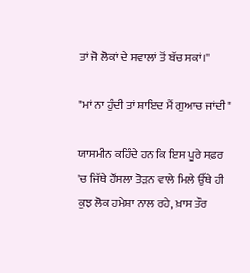ਤਾਂ ਜੋ ਲੋਕਾਂ ਦੇ ਸਵਾਲਾਂ ਤੋਂ ਬੱਚ ਸਕਾਂ।''

"ਮਾਂ ਨਾ ਹੁੰਦੀ ਤਾਂ ਸ਼ਾਇਦ ਮੈਂ ਗੁਆਚ ਜਾਂਦੀ"

ਯਾਸਮੀਨ ਕਹਿੰਦੇ ਹਨ ਕਿ ਇਸ ਪੂਰੇ ਸਫ਼ਰ 'ਚ ਜਿੱਥੇ ਹੌਂਸਲਾ ਤੋੜਨ ਵਾਲੇ ਮਿਲੇ ਉੱਥੇ ਹੀ ਕੁਝ ਲੋਕ ਹਮੇਸ਼ਾ ਨਾਲ ਰਹੇ, ਖ਼ਾਸ ਤੌਰ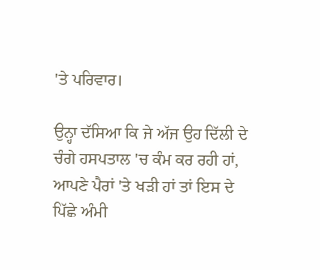'ਤੇ ਪਰਿਵਾਰ।

ਉਨ੍ਹਾ ਦੱਸਿਆ ਕਿ ਜੇ ਅੱਜ ਉਹ ਦਿੱਲੀ ਦੇ ਚੰਗੇ ਹਸਪਤਾਲ 'ਚ ਕੰਮ ਕਰ ਰਹੀ ਹਾਂ, ਆਪਣੇ ਪੈਰਾਂ 'ਤੇ ਖੜੀ ਹਾਂ ਤਾਂ ਇਸ ਦੇ ਪਿੱਛੇ ਅੰਮੀ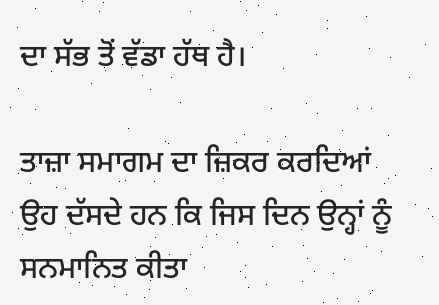ਦਾ ਸੱਭ ਤੋਂ ਵੱਡਾ ਹੱਥ ਹੈ।

ਤਾਜ਼ਾ ਸਮਾਗਮ ਦਾ ਜ਼ਿਕਰ ਕਰਦਿਆਂ ਉਹ ਦੱਸਦੇ ਹਨ ਕਿ ਜਿਸ ਦਿਨ ਉਨ੍ਹਾਂ ਨੂੰ ਸਨਮਾਨਿਤ ਕੀਤਾ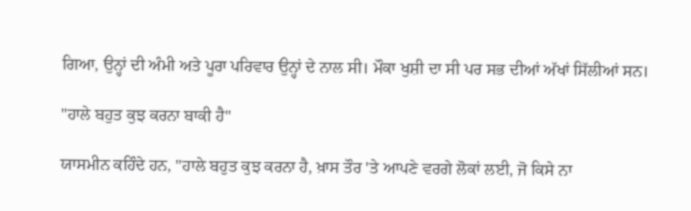ਗਿਆ, ਉਨ੍ਹਾਂ ਦੀ ਅੰਮੀ ਅਤੇ ਪੂਰਾ ਪਰਿਵਾਰ ਉਨ੍ਹਾਂ ਦੇ ਨਾਲ ਸੀ। ਮੌਕਾ ਖੁਸ਼ੀ ਦਾ ਸੀ ਪਰ ਸਭ ਦੀਆਂ ਅੱਖਾਂ ਸਿੱਲੀਆਂ ਸਨ।

"ਹਾਲੇ ਬਹੁਤ ਕੁਝ ਕਰਨਾ ਬਾਕੀ ਹੈ"

ਯਾਸਮੀਨ ਕਹਿੰਦੇ ਹਨ, ''ਹਾਲੇ ਬਹੁਤ ਕੁਝ ਕਰਨਾ ਹੈ, ਖ਼ਾਸ ਤੌਰ 'ਤੇ ਆਪਣੇ ਵਰਗੇ ਲੋਕਾਂ ਲਈ, ਜੋ ਕਿਸੇ ਨਾ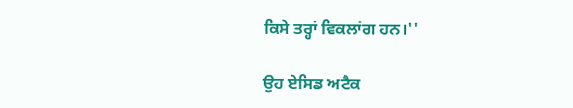ਕਿਸੇ ਤਰ੍ਹਾਂ ਵਿਕਲਾਂਗ ਹਨ।''

ਉਹ ਏਸਿਡ ਅਟੈਕ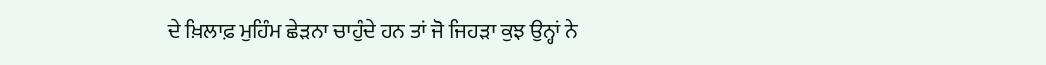ਦੇ ਖ਼ਿਲਾਫ਼ ਮੁਹਿੰਮ ਛੇੜਨਾ ਚਾਹੁੰਦੇ ਹਨ ਤਾਂ ਜੋ ਜਿਹੜਾ ਕੁਝ ਉਨ੍ਹਾਂ ਨੇ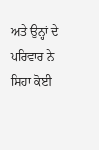ਅਤੇ ਉਨ੍ਹਾਂ ਦੇ ਪਰਿਵਾਰ ਨੇ ਸਿਹਾ ਕੋਈ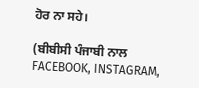ਹੋਰ ਨਾ ਸਹੇ।

(ਬੀਬੀਸੀ ਪੰਜਾਬੀ ਨਾਲ FACEBOOK, INSTAGRAM,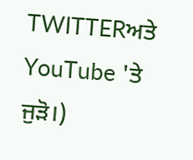TWITTERਅਤੇ YouTube 'ਤੇ ਜੁੜੋ।)